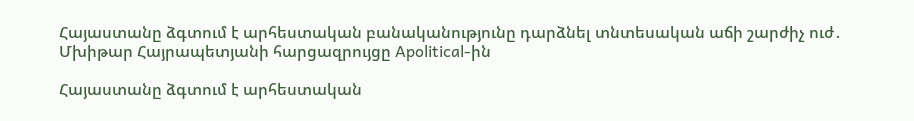Հայաստանը ձգտում է արհեստական բանականությունը դարձնել տնտեսական աճի շարժիչ ուժ․ Մխիթար Հայրապետյանի հարցազրույցը Apolitical-ին

Հայաստանը ձգտում է արհեստական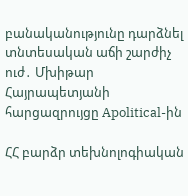բանականությունը դարձնել տնտեսական աճի շարժիչ ուժ․ Մխիթար Հայրապետյանի հարցազրույցը Apolitical-ին

ՀՀ բարձր տեխնոլոգիական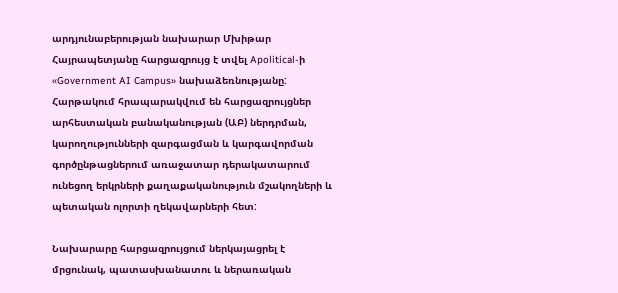արդյունաբերության նախարար Մխիթար Հայրապետյանը հարցազրույց է տվել Apolitical-ի «Government AI Campus» նախաձեռնությանը: Հարթակում հրապարակվում են հարցազրույցներ արհեստական բանականության (ԱԲ) ներդրման, կարողությունների զարգացման և կարգավորման գործընթացներում առաջատար դերակատարում ունեցող երկրների քաղաքականություն մշակողների և պետական ոլորտի ղեկավարների հետ:

Նախարարը հարցազրույցում ներկայացրել է մրցունակ, պատասխանատու և ներառական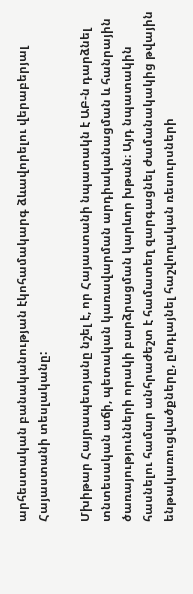արհեստական բանականության էկոհամակարգ ձևավորելու վերաբերյալ Հայաստանի տեսլականը:

Մխիթար Հայրապետյանը նշել է, որ Հայաստանի նպատակն է ԱԲ-ն դարձնել տնտեսական աճի, պետական կառավարման արդիականացման և հանրային ծառայությունների որակի բարձրացման կարևոր խթան։ Այդ նպատակին հասնելու համար անհրաժեշտ է համատեղ զարգացնել ժամանակակից թվային ենթակառուցվածքները, ընդլայնել հաշվողական ռեսուրսների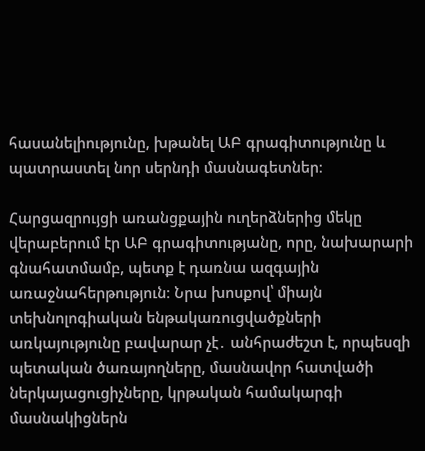հասանելիությունը, խթանել ԱԲ գրագիտությունը և պատրաստել նոր սերնդի մասնագետներ։

Հարցազրույցի առանցքային ուղերձներից մեկը վերաբերում էր ԱԲ գրագիտությանը, որը, նախարարի գնահատմամբ, պետք է դառնա ազգային առաջնահերթություն։ Նրա խոսքով՝ միայն տեխնոլոգիական ենթակառուցվածքների առկայությունը բավարար չէ․ անհրաժեշտ է, որպեսզի պետական ծառայողները, մասնավոր հատվածի ներկայացուցիչները, կրթական համակարգի մասնակիցներն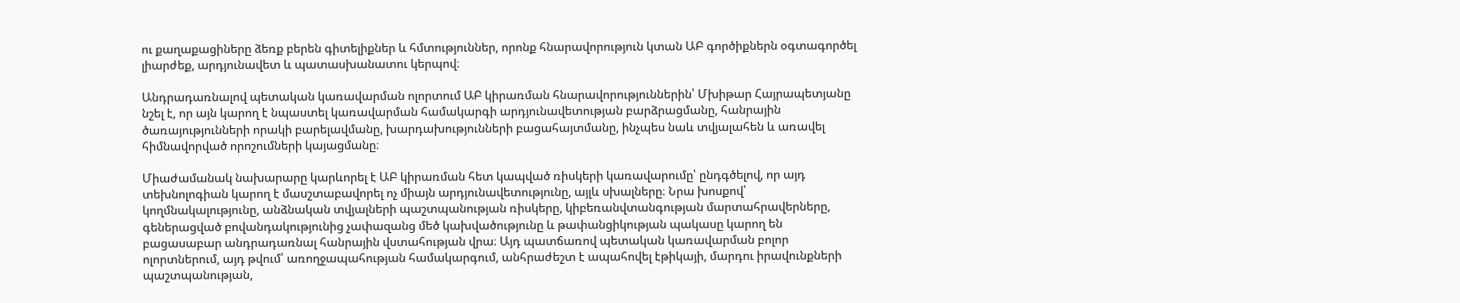ու քաղաքացիները ձեռք բերեն գիտելիքներ և հմտություններ, որոնք հնարավորություն կտան ԱԲ գործիքներն օգտագործել լիարժեք, արդյունավետ և պատասխանատու կերպով։

Անդրադառնալով պետական կառավարման ոլորտում ԱԲ կիրառման հնարավորություններին՝ Մխիթար Հայրապետյանը նշել է, որ այն կարող է նպաստել կառավարման համակարգի արդյունավետության բարձրացմանը, հանրային ծառայությունների որակի բարելավմանը, խարդախությունների բացահայտմանը, ինչպես նաև տվյալահեն և առավել հիմնավորված որոշումների կայացմանը։

Միաժամանակ նախարարը կարևորել է ԱԲ կիրառման հետ կապված ռիսկերի կառավարումը՝ ընդգծելով, որ այդ տեխնոլոգիան կարող է մասշտաբավորել ոչ միայն արդյունավետությունը, այլև սխալները։ Նրա խոսքով՝ կողմնակալությունը, անձնական տվյալների պաշտպանության ռիսկերը, կիբեռանվտանգության մարտահրավերները, գեներացված բովանդակությունից չափազանց մեծ կախվածությունը և թափանցիկության պակասը կարող են բացասաբար անդրադառնալ հանրային վստահության վրա։ Այդ պատճառով պետական կառավարման բոլոր ոլորտներում, այդ թվում՝ առողջապահության համակարգում, անհրաժեշտ է ապահովել էթիկայի, մարդու իրավունքների պաշտպանության,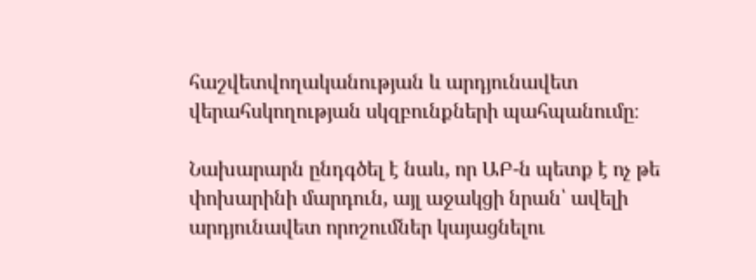հաշվետվողականության և արդյունավետ վերահսկողության սկզբունքների պահպանումը։

Նախարարն ընդգծել է նաև, որ ԱԲ-ն պետք է ոչ թե փոխարինի մարդուն, այլ աջակցի նրան՝ ավելի արդյունավետ որոշումներ կայացնելու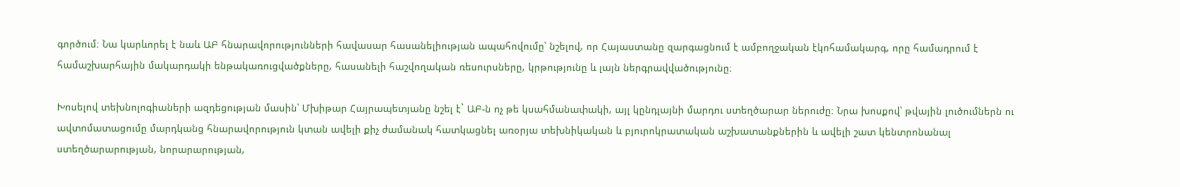գործում։ Նա կարևորել է նաև ԱԲ հնարավորությունների հավասար հասանելիության ապահովումը՝ նշելով, որ Հայաստանը զարգացնում է ամբողջական էկոհամակարգ, որը համադրում է համաշխարհային մակարդակի ենթակառուցվածքները, հասանելի հաշվողական ռեսուրսները, կրթությունը և լայն ներգրավվածությունը։

Խոսելով տեխնոլոգիաների ազդեցության մասին՝ Մխիթար Հայրապետյանը նշել է` ԱԲ-ն ոչ թե կսահմանափակի, այլ կընդլայնի մարդու ստեղծարար ներուժը։ Նրա խոսքով՝ թվային լուծումներն ու ավտոմատացումը մարդկանց հնարավորություն կտան ավելի քիչ ժամանակ հատկացնել առօրյա տեխնիկական և բյուրոկրատական աշխատանքներին և ավելի շատ կենտրոնանալ ստեղծարարության, նորարարության,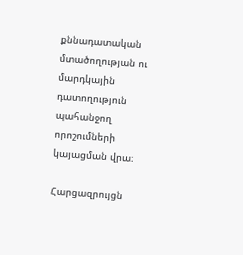քննադատական մտածողության ու մարդկային դատողություն պահանջող որոշումների կայացման վրա։

Հարցազրույցն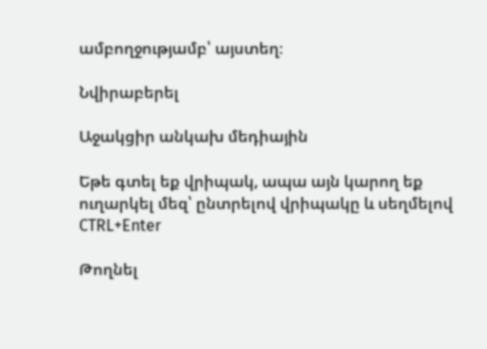ամբողջությամբ՝ այստեղ։

Նվիրաբերել

Աջակցիր անկախ մեդիային

Եթե գտել եք վրիպակ, ապա այն կարող եք ուղարկել մեզ՝ ընտրելով վրիպակը և սեղմելով CTRL+Enter

Թողնել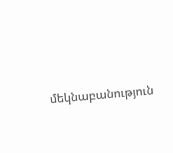մեկնաբանություն